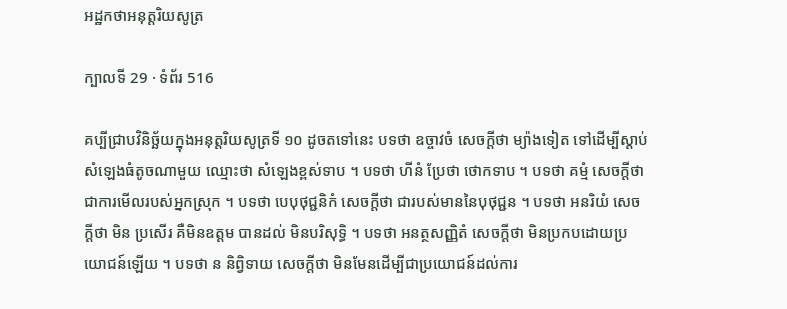អដ្ឋកថាអនុត្តរិយសូត្រ

ក្បាលទី 29 · ទំព័រ 516

គប្បីជ្រាបវិនិច្ឆ័យក្នុងអនុត្តរិយសូត្រទី ១០ ដូចតទៅនេះ បទថា ឧច្ចាវចំ សេចក្តីថា ម្យ៉ាងទៀត ទៅដើម្បីស្តាប់សំឡេងធំតូចណាមួយ ឈ្មោះថា សំឡេងខ្ពស់ទាប ។ បទថា ហីនំ ប្រែថា ថោកទាប ។ បទថា គម្មំ សេចក្តីថា ជាការមើលរបស់អ្នកស្រុក ។ បទថា បេបុថុជ្ជនិកំ សេចក្តីថា ជារបស់មាននៃបុថុជ្ជន ។ បទថា អនរិយំ សេចក្តីថា មិន ប្រសើរ គឺមិនឧត្តម បានដល់ មិនបរិសុទ្ធិ ។ បទថា អនត្ថសញ្ញិតំ សេចក្តីថា មិនប្រកបដោយប្រយោជន៍ឡើយ ។ បទថា ន និព្វិទាយ សេចក្តីថា មិនមែនដើម្បីជាប្រយោជន៍ដល់ការ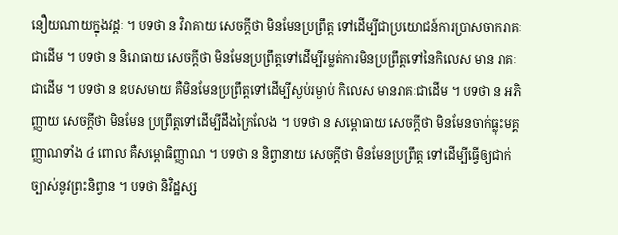នឿយណាយក្នុងវដ្តៈ ។ បទថា ន វិរាគាយ សេចក្តីថា មិនមែនប្រព្រឹត្ត ទៅដើម្បីជាប្រយោជន៍ការប្រាសចាករាគៈជាដើម ។ បទថា ន និរោធាយ សេចក្តីថា មិនមែនប្រព្រឹត្តទៅដើម្បីរម្លត់ការមិនប្រព្រឹត្តទៅនៃកិលេស មាន រាគៈជាដើម ។ បទថា ន ឧបសមាយ គឺមិនមែនប្រព្រឹត្តទៅដើម្បីស្ងប់រម្ងាប់ កិលេស មានរាគៈជាដើម ។ បទថា ន អភិញ្ញាយ សេចក្តីថា មិនមែន ប្រព្រឹត្តទៅដើម្បីដឹងក្រៃលែង ។ បទថា ន សម្ពោធាយ សេចក្តីថា មិនមែនចាក់ធ្លុះមគ្គញ្ញាណទាំង ៤ ពោល គឺសម្ពោធិញ្ញាណ ។ បទថា ន និព្វានាយ សេចក្តីថា មិនមែនប្រព្រឹត្ត ទៅដើម្បីធ្វើឲ្យជាក់ច្បាស់នូវព្រះនិព្វាន ។ បទថា និវិដ្ឋស្ស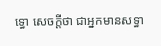ទ្ធោ សេចក្តីថា ជាអ្នកមានសទ្ធា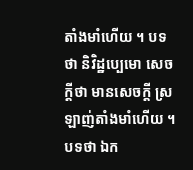តាំងមាំហើយ ។ បទថា និវិដ្ឋប្បេមោ សេចក្តីថា មានសេចក្តី ស្រឡាញ់តាំងមាំហើយ ។ បទថា ឯក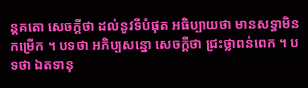ន្តគតោ សេចក្តីថា ដល់នូវទីបំផុត អធិប្បាយថា មានសទ្ធាមិនកម្រើក ។ បទថា អភិប្បសន្នោ សេចក្តីថា ជ្រះថ្លាពន់ពេក ។ បទថា ឯតទានុ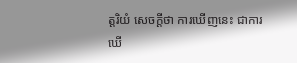ត្តរិយំ សេចក្តីថា ការឃើញនេះ ជាការឃើ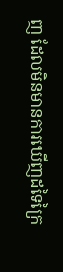ញ ដែលមិនមានការឃើញដទៃក្រៃ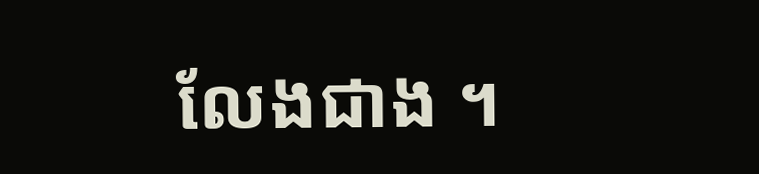លែងជាង ។